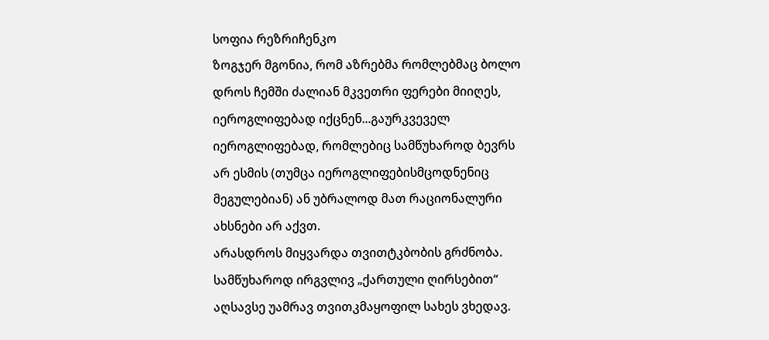სოფია რეზრიჩენკო
ზოგჯერ მგონია, რომ აზრებმა რომლებმაც ბოლო დროს ჩემში ძალიან მკვეთრი ფერები მიიღეს, იეროგლიფებად იქცნენ...გაურკვეველ იეროგლიფებად, რომლებიც სამწუხაროდ ბევრს არ ესმის (თუმცა იეროგლიფებისმცოდნენიც მეგულებიან) ან უბრალოდ მათ რაციონალური ახსნები არ აქვთ.
არასდროს მიყვარდა თვითტკბობის გრძნობა. სამწუხაროდ ირგვლივ „ქართული ღირსებით“ აღსავსე უამრავ თვითკმაყოფილ სახეს ვხედავ.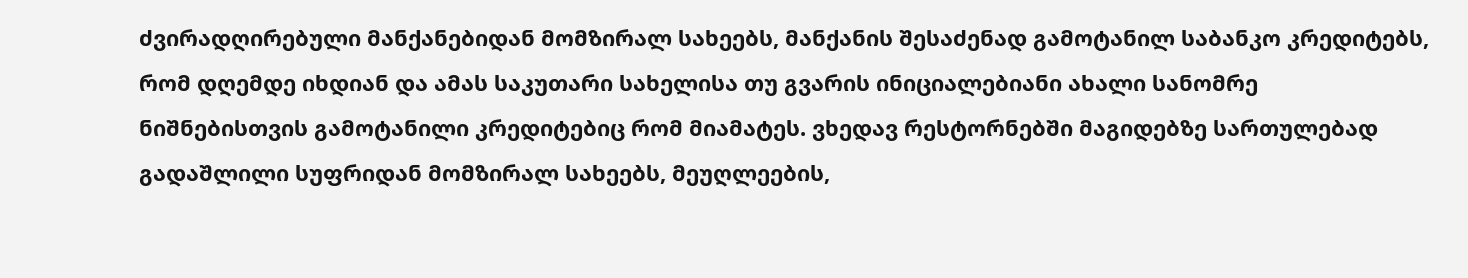ძვირადღირებული მანქანებიდან მომზირალ სახეებს, მანქანის შესაძენად გამოტანილ საბანკო კრედიტებს, რომ დღემდე იხდიან და ამას საკუთარი სახელისა თუ გვარის ინიციალებიანი ახალი სანომრე ნიშნებისთვის გამოტანილი კრედიტებიც რომ მიამატეს. ვხედავ რესტორნებში მაგიდებზე სართულებად გადაშლილი სუფრიდან მომზირალ სახეებს, მეუღლეების,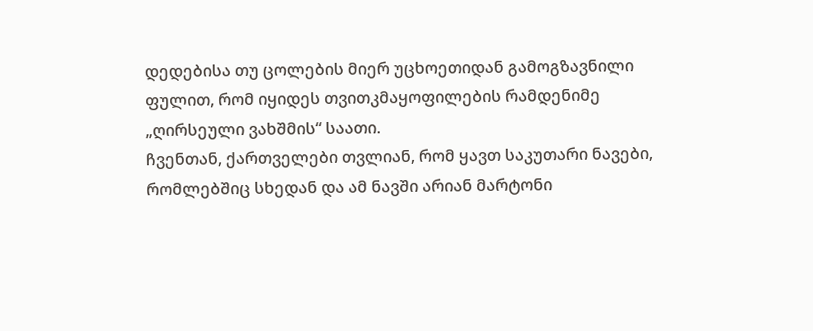დედებისა თუ ცოლების მიერ უცხოეთიდან გამოგზავნილი ფულით, რომ იყიდეს თვითკმაყოფილების რამდენიმე „ღირსეული ვახშმის“ საათი.
ჩვენთან, ქართველები თვლიან, რომ ყავთ საკუთარი ნავები, რომლებშიც სხედან და ამ ნავში არიან მარტონი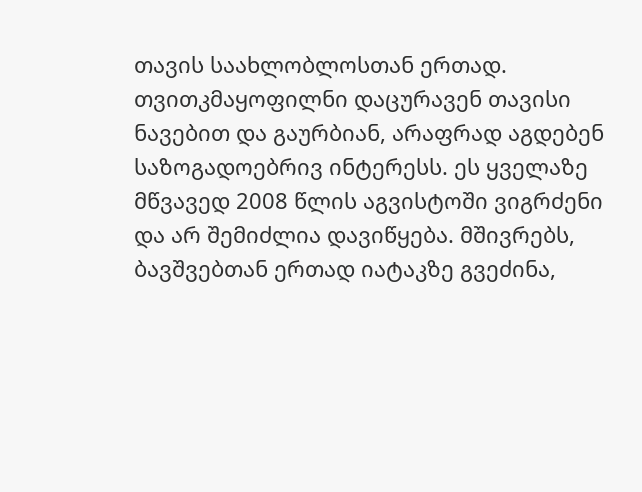თავის საახლობლოსთან ერთად. თვითკმაყოფილნი დაცურავენ თავისი ნავებით და გაურბიან, არაფრად აგდებენ საზოგადოებრივ ინტერესს. ეს ყველაზე მწვავედ 2008 წლის აგვისტოში ვიგრძენი და არ შემიძლია დავიწყება. მშივრებს, ბავშვებთან ერთად იატაკზე გვეძინა,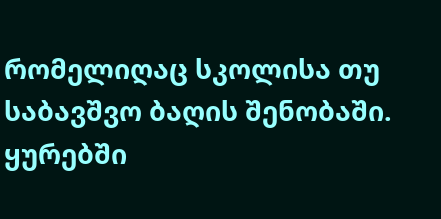რომელიღაც სკოლისა თუ საბავშვო ბაღის შენობაში. ყურებში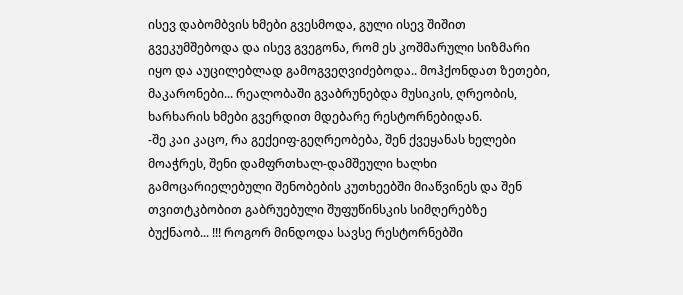ისევ დაბომბვის ხმები გვესმოდა, გული ისევ შიშით გვეკუმშებოდა და ისევ გვეგონა, რომ ეს კოშმარული სიზმარი იყო და აუცილებლად გამოგვეღვიძებოდა.. მოჰქონდათ ზეთები, მაკარონები... რეალობაში გვაბრუნებდა მუსიკის, ღრეობის, ხარხარის ხმები გვერდით მდებარე რესტორნებიდან.
-შე კაი კაცო, რა გექეიფ-გეღრეობება, შენ ქვეყანას ხელები მოაჭრეს, შენი დამფრთხალ-დამშეული ხალხი გამოცარიელებული შენობების კუთხეებში მიაწვინეს და შენ თვითტკბობით გაბრუებული შუფუწინსკის სიმღერებზე ბუქნაობ... !!! როგორ მინდოდა სავსე რესტორნებში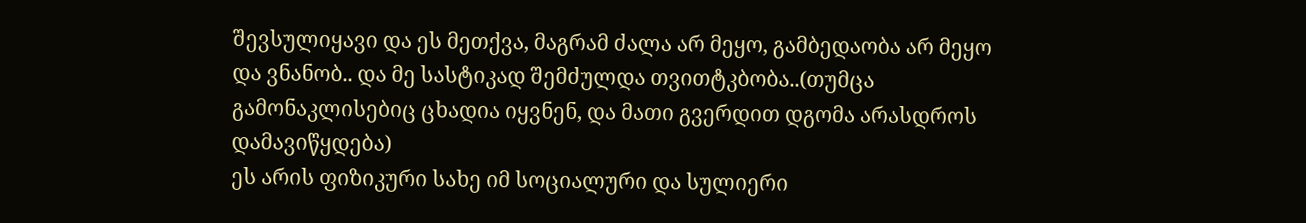შევსულიყავი და ეს მეთქვა, მაგრამ ძალა არ მეყო, გამბედაობა არ მეყო და ვნანობ.. და მე სასტიკად შემძულდა თვითტკბობა..(თუმცა გამონაკლისებიც ცხადია იყვნენ, და მათი გვერდით დგომა არასდროს დამავიწყდება)
ეს არის ფიზიკური სახე იმ სოციალური და სულიერი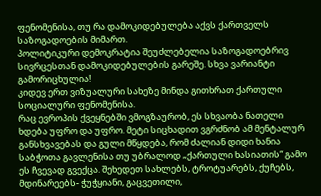ფენომენისა, თუ რა დამოკიდებულება აქვს ქართველს საზოგადოების მიმართ.
პოლიტიკური დემოკრატია შეუძლებელია საზოგადოებრივ სივრცესთან დამოკიდებულების გარეშე. სხვა ვარიანტი გამორიცხულია!
კიდევ ერთ ვიზუალური სახეზე მინდა გითხრათ ქართული სოციალური ფენომენისა.
რაც ევროპის ქვეყნებში ვმოგზაურობ, ეს სხვაობა ნათელი ხდება უფრო და უფრო. მეტი სიცხადით ვგრძნობ ამ მენტალურ განსხვავებას და გული მწყდება, რომ ძალიან დიდი ხანია საბჭოთა გავლენისა თუ უბრალოდ „ქართული ხასიათის“ გამო ეს ჩვევად გვექცა. შეხედეთ სახლებს, ტროტუარებს, ქუჩებს, მდინარეებს- ჭუჭყიანი, გაცვეთილი,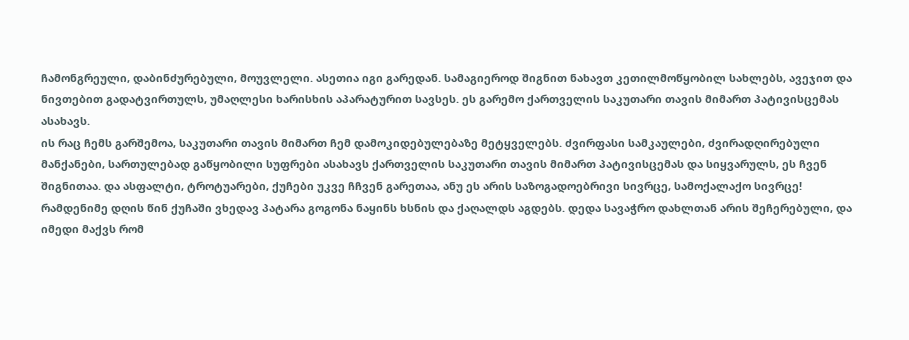ჩამონგრეული, დაბინძურებული, მოუვლელი. ასეთია იგი გარედან. სამაგიეროდ შიგნით ნახავთ კეთილმოწყობილ სახლებს, ავეჯით და ნივთებით გადატვირთულს, უმაღლესი ხარისხის აპარატურით სავსეს. ეს გარემო ქართველის საკუთარი თავის მიმართ პატივისცემას ასახავს.
ის რაც ჩემს გარშემოა, საკუთარი თავის მიმართ ჩემ დამოკიდებულებაზე მეტყველებს. ძვირფასი სამკაულები, ძვირადღირებული მანქანები, სართულებად გაწყობილი სუფრები ასახავს ქართველის საკუთარი თავის მიმართ პატივისცემას და სიყვარულს, ეს ჩვენ შიგნითაა. და ასფალტი, ტროტუარები, ქუჩები უკვე ჩჩვენ გარეთაა, ანუ ეს არის საზოგადოებრივი სივრცე, სამოქალაქო სივრცე!
რამდენიმე დღის წინ ქუჩაში ვხედავ პატარა გოგონა ნაყინს ხსნის და ქაღალდს აგდებს. დედა სავაჭრო დახლთან არის შეჩერებული, და იმედი მაქვს რომ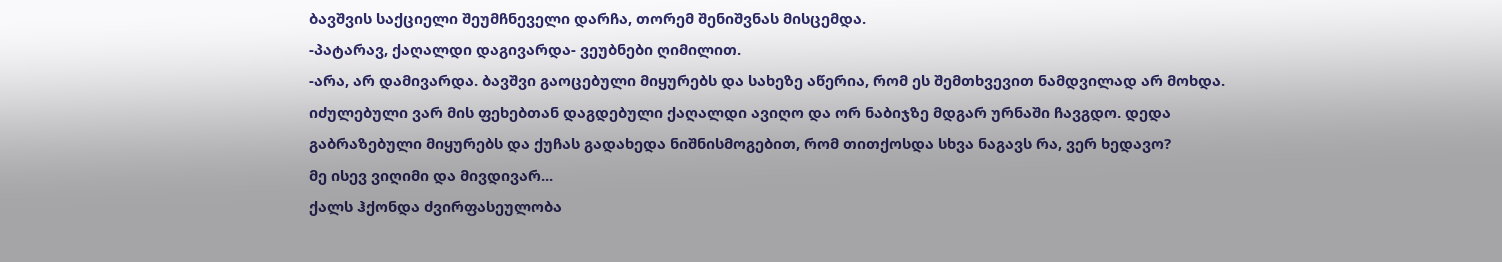ბავშვის საქციელი შეუმჩნეველი დარჩა, თორემ შენიშვნას მისცემდა.
-პატარავ, ქაღალდი დაგივარდა- ვეუბნები ღიმილით.
-არა, არ დამივარდა. ბავშვი გაოცებული მიყურებს და სახეზე აწერია, რომ ეს შემთხვევით ნამდვილად არ მოხდა. იძულებული ვარ მის ფეხებთან დაგდებული ქაღალდი ავიღო და ორ ნაბიჯზე მდგარ ურნაში ჩავგდო. დედა გაბრაზებული მიყურებს და ქუჩას გადახედა ნიშნისმოგებით, რომ თითქოსდა სხვა ნაგავს რა, ვერ ხედავო?
მე ისევ ვიღიმი და მივდივარ...
ქალს ჰქონდა ძვირფასეულობა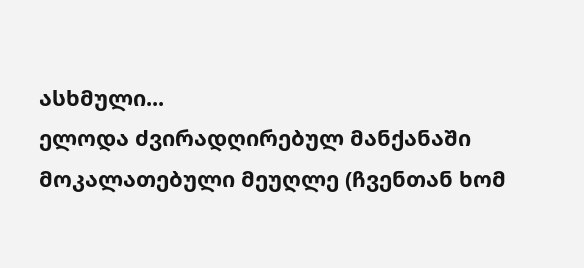ასხმული...
ელოდა ძვირადღირებულ მანქანაში მოკალათებული მეუღლე (ჩვენთან ხომ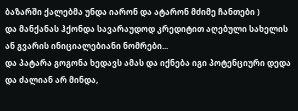ბაზარში ქალებმა უნდა იარონ და ატარონ მძიმე ჩანთები )
და მანქანას ჰქონდა სავარაუდოდ კრედიტით აღებული სახელის ან გვარის ინიციალებიანი ნომრები...
და პატარა გოგონა ხედავს ამას და იქნება იგი პოტენციური დედა და ძალიან არ მინდა,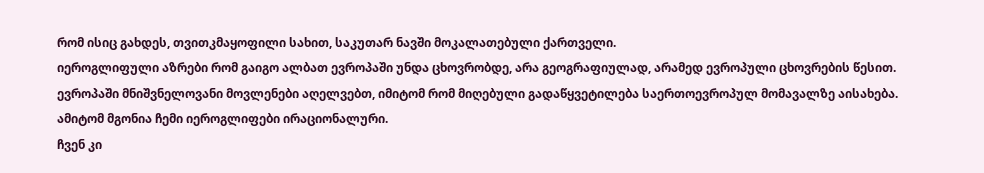რომ ისიც გახდეს, თვითკმაყოფილი სახით, საკუთარ ნავში მოკალათებული ქართველი.
იეროგლიფული აზრები რომ გაიგო ალბათ ევროპაში უნდა ცხოვრობდე, არა გეოგრაფიულად, არამედ ევროპული ცხოვრების წესით. ევროპაში მნიშვნელოვანი მოვლენები აღელვებთ, იმიტომ რომ მიღებული გადაწყვეტილება საერთოევროპულ მომავალზე აისახება. ამიტომ მგონია ჩემი იეროგლიფები ირაციონალური.
ჩვენ კი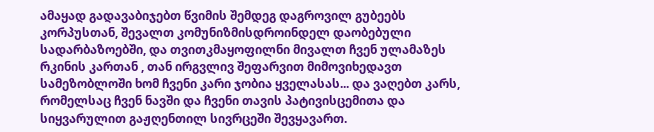ამაყად გადავაბიჯებთ წვიმის შემდეგ დაგროვილ გუბეებს კორპუსთან, შევალთ კომუნიზმისდროინდელ დაობებული სადარბაზოებში, და თვითკმაყოფილნი მივალთ ჩვენ ულამაზეს რკინის კართან , თან ირგვლივ შეფარვით მიმოვიხედავთ სამეზობლოში ხომ ჩვენი კარი ჯობია ყველასას... და ვაღებთ კარს, რომელსაც ჩვენ ნავში და ჩვენი თავის პატივისცემითა და სიყვარულით გაჟღენთილ სივრცეში შევყავართ.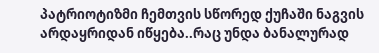პატრიოტიზმი ჩემთვის სწორედ ქუჩაში ნაგვის არდაყრიდან იწყება..რაც უნდა ბანალურად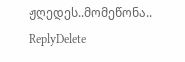ჟღედეს..მომეწონა..
ReplyDelete